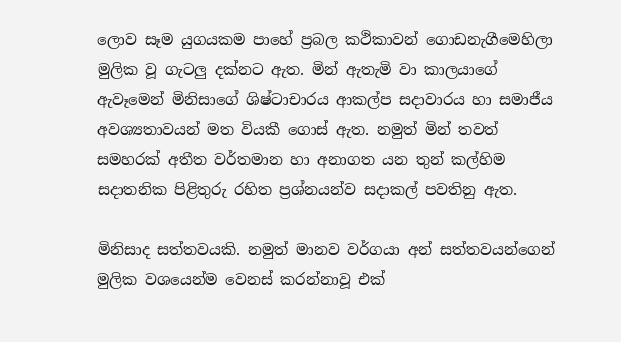ලොව සෑම යුගයකම පාහේ ප්‍රබල කථිකාවන් ගොඩනැගීමෙහිලා මුලික වූ ගැටලු දක්නට ඇත. මින් ඇතැමි වා කාලයාගේ ඇවෑමෙන් මිනිසාගේ ශිෂ්ටාචාරය ආකල්ප සදාවාරය හා සමාජීය අවශ්‍යතාවයන් මත වියකී ගොස් ඇත. නමුත් මින් තවත් සමහරක් අතීත වර්තමාන හා අනාගත යන තුන් කල්හිම සදාතනික පිළිතුරු රහිත ප්‍රශ්නයන්ව සදාකල් පවතිනු ඇත.

මිනිසාද සත්තවයකි. නමුත් මානව වර්ගයා අන් සත්තවයන්ගෙන් මුලික වශයෙන්ම වෙනස් කරන්නාවූ එක්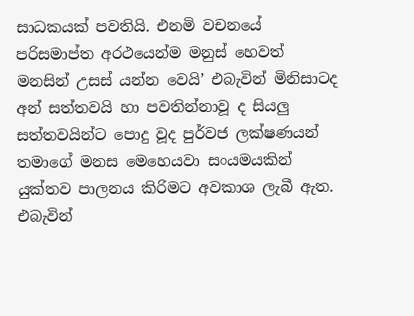සාධකයක් පවතියි. එනමි වචනයේ පරිසමාප්ත අරථයෙන්ම මනුස් හෙවත් මනසින් උසස් යන්න වෙයි’ එබැවින් මිනිසාටද අන් සත්තවයි හා පවතින්නාවූ ද සියලු සත්තවයින්ට පොදු වූද පුර්වජ ලක්ෂණයන් තමාගේ මනස මෙහෙයවා සංයමයකින් යුක්තව පාලනය කිරිමට අවකාශ ලැබී ඇත. එබැවින්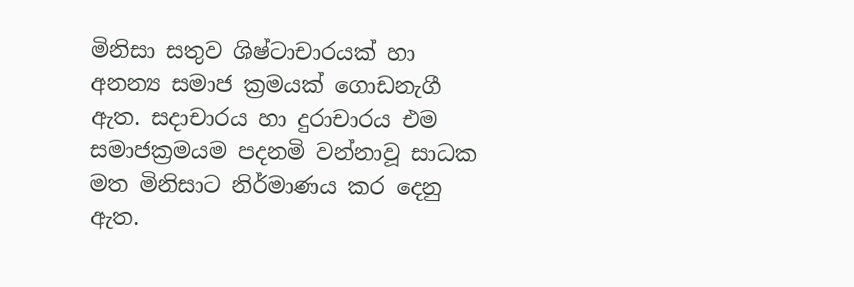මිනිසා සතුව ශිෂ්ටාචාරයක් හා අනන්‍ය සමාජ ක්‍රමයක් ගොඩනැගී ඇත. සදාචාරය හා දුරාචාරය එම සමාජක්‍රමයම පදනමි වන්නාවූ සාධක මත මිනිසාට නිර්මාණය කර දෙනු ඇත.